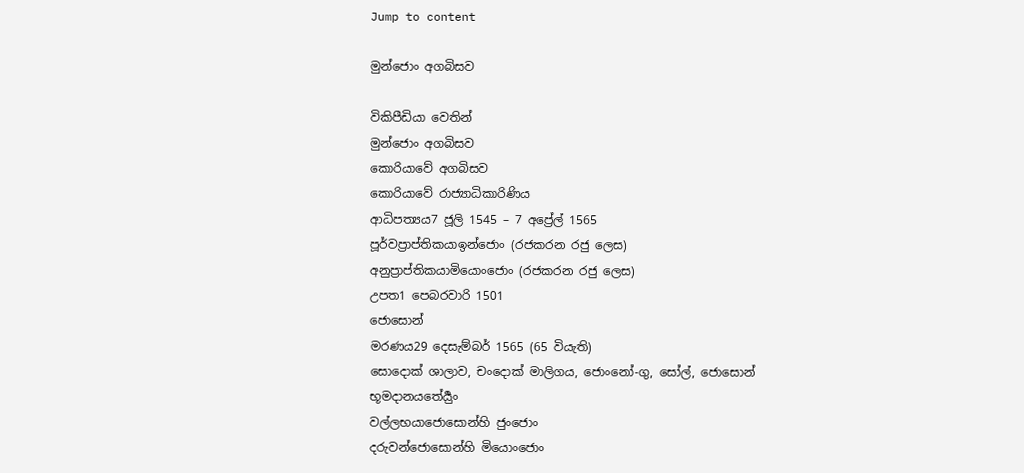Jump to content

මුන්ජොං අගබිසව

විකිපීඩියා වෙතින්
මුන්ජොං අගබිසව
කොරියාවේ අගබිසව
කොරියාවේ රාජ්‍යාධිකාරිණිය
ආධිපත්‍යය7 ජූලි 1545 – 7 අප්‍රේල් 1565
පූර්වප්‍රාප්තිකයාඉන්ජොං (රජකරන රජු ලෙස)
අනුප්‍රාප්තිකයාමියොංජොං (රජකරන රජු ලෙස)
උපත1 පෙබරවාරි 1501
ජොසොන්
මරණය29 දෙසැම්බර් 1565 (65 වියැති)
සොදොක් ශාලාව, චංදොක් මාලිගය, ජොංනෝ-ගු, සෝල්, ජොසොන්
භූමදානයතේර්‍යුං
වල්ලභයාජොසොන්හි ජුංජොං
දරුවන්ජොසොන්හි මියොංජොං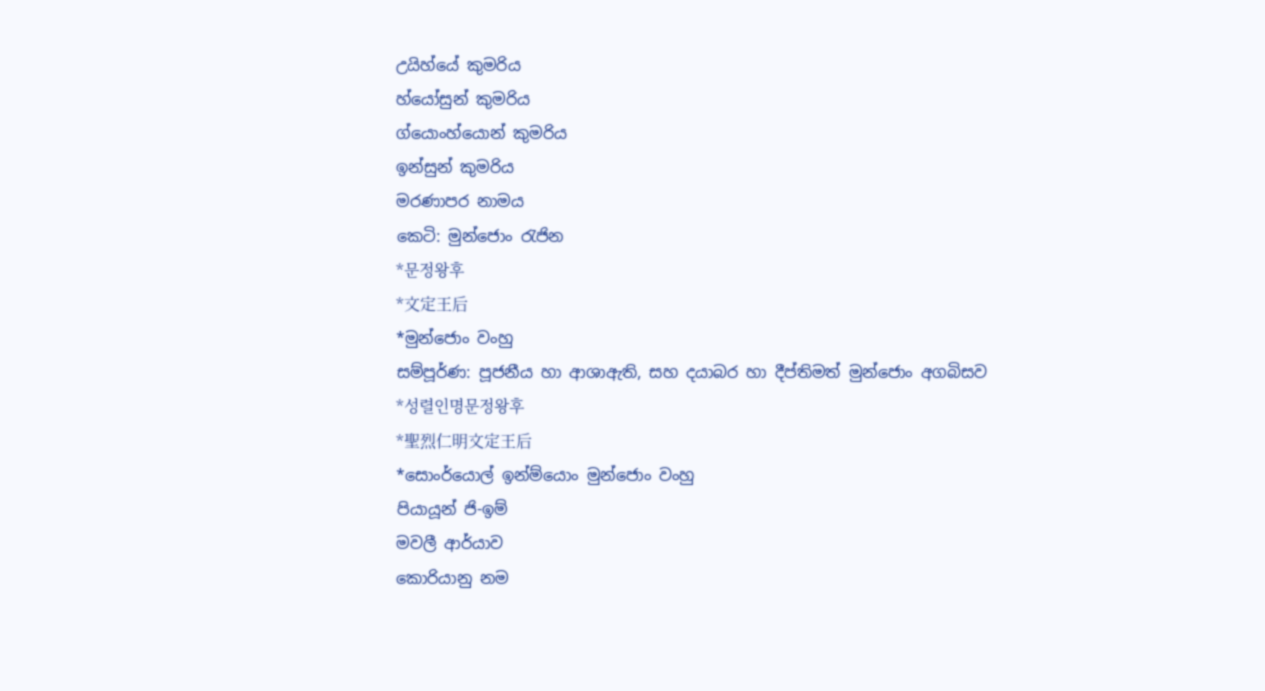උයිහ්යේ කුමරිය
හ්යෝසුන් කුමරිය
ග්යොංහ්යොන් කුමරිය
ඉන්සුන් කුමරිය
මරණාපර නාමය
කෙටි: මුන්ජොං රැජින
*문정왕후
*文定王后
*මුන්ජොං වංහු
සම්පූර්ණ: පූජනීය හා ආශාඇති, සහ දයාබර හා දීප්තිමත් මුන්ජොං අගබිසව
*성렬인명문정왕후
*聖烈仁明文定王后
*සොංර්යොල් ඉන්ම්යොං මුන්ජොං වංහු
පියායූන් ජි-ඉම්
මවලී ආර්යාව
කොරියානු නම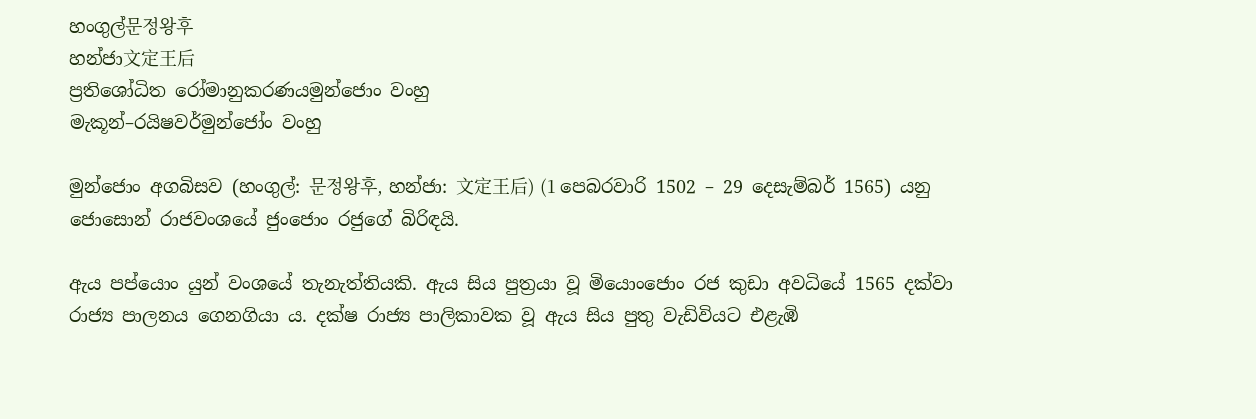හංගුල්문정왕후
හන්ජා文定王后
ප්‍රතිශෝධිත රෝමානුකරණයමුන්ජොං වංහු
මැකූන්–රයිෂවර්මුන්ජෝං වංහු

මුන්ජොං අගබිසව (හංගුල්: 문정왕후, හන්ජා: 文定王后) (1 පෙබරවාරි 1502 – 29 දෙසැම්බර් 1565) යනු ජොසොන් රාජවංශයේ ජුංජොං රජුගේ බිරිඳයි.

ඇය පප්යොං යුන් වංශයේ තැනැත්තියකි. ඇය සිය පුත්‍රයා වූ මියොංජොං රජ කුඩා අවධියේ 1565 දක්වා රාජ්‍ය පාලනය ගෙනගියා ය. දක්ෂ රාජ්‍ය පාලිකාවක වූ ඇය සිය පුතු වැඩිවියට එළැඹි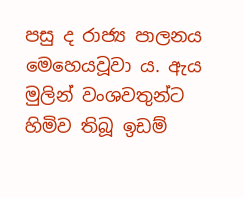පසු ද රාජ්‍ය පාලනය මෙහෙයවූවා ය. ඇය මුලින් වංශවතුන්ට හිමිව තිබූ ඉඩම්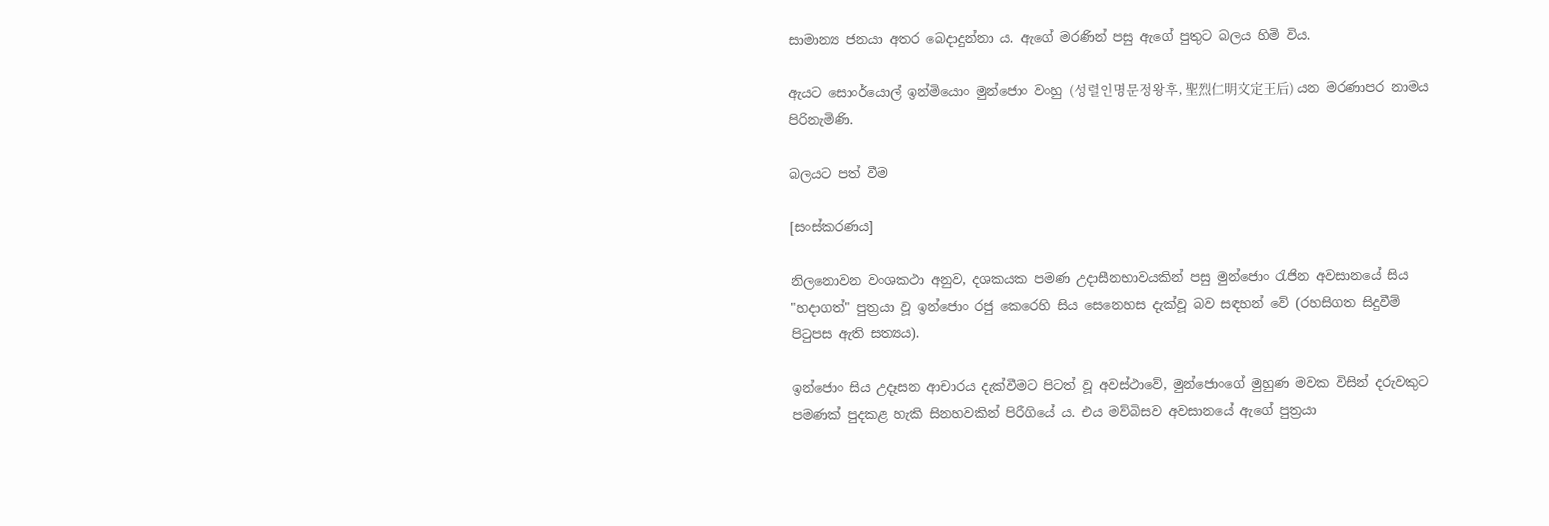සාමාන්‍ය ජනයා අතර බෙදාදුන්නා ය. ඇගේ මරණින් පසු ඇගේ පුතුට බලය හිමි විය.

ඇයට සොංර්යොල් ඉන්මියොං මුන්ජොං වංහු (성렬인명문정왕후, 聖烈仁明文定王后) යන මරණාපර නාමය පිරිනැමිණි.

බලයට පත් වීම

[සංස්කරණය]

නිල‍නොවන වංශකථා අනුව, දශකයක පමණ උදාසීනභාවයකින් පසු මුන්ජොං රැජින අවසානයේ සිය "හදාගත්" පුත්‍රයා වූ ඉන්ජොං රජු කෙරෙහි සිය සෙනෙහස දැක්වූ බව සඳහන් වේ (රහසිගත සිදුවීම් පිටුපස ඇති සත්‍යය).

ඉන්ජොං සිය උදෑසන ආචාරය දැක්වීමට පිටත් වූ අවස්ථාවේ, මුන්ජොංගේ මුහුණ මවක විසින් දරුවකුට පමණක් පුදකළ හැකි සිනහවකින් පිරීගියේ ය. එය මව්බිසව අවසානයේ ඇගේ පුත්‍රයා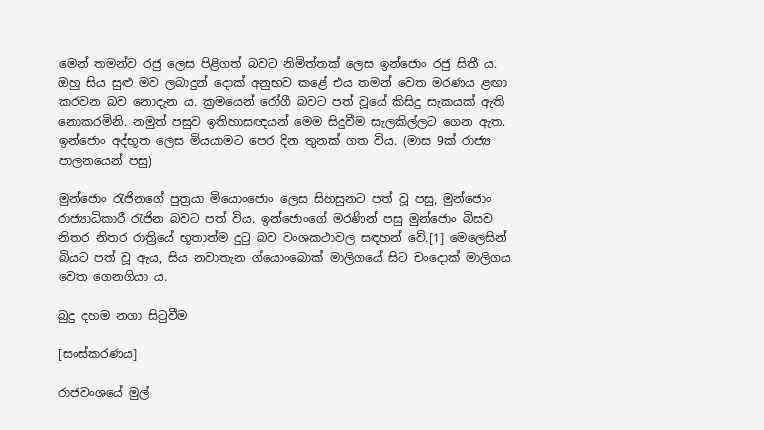මෙන් තමන්ව රජු ලෙස පිළිගත් බවට නිමිත්තක් ලෙස ඉන්ජොං රජු සිතී ය. ඔහු සිය සුළු මව ලබාදුන් දොක් අනුභව කළේ එය තමන් වෙත මරණය ළඟා කරවන බව නොදැන ය. ක්‍රමයෙන් රෝගී බවට පත් වූයේ කිසිදු සැකයක් ඇති නොකරමිනි. නමුත් පසුව ඉතිහාසඥයන් මෙම සිදුවීම සැලකිල්ලට ගෙන ඇත. ඉන්ජොං අද්භූත ලෙස මියයාමට පෙර දින තුනක් ගත විය. (මාස 9ක් රාජ්‍ය පාලනයෙන් පසු)

මුන්ජොං රැජිනගේ පුත්‍රයා මියොංජොං ලෙස සිහසුනට පත් වූ පසු, මුන්ජොං රාජ්‍යාධිකාරී රැජින බවට පත් විය. ඉන්ජොංගේ මරණින් පසු මුන්ජොං බිසව නිතර නිතර රාත්‍රියේ භූතාත්ම දුටු බව වංශකථාවල සඳහන් වේ.[1] මෙලෙසින් බියට පත් වූ ඇය, සිය නවාතැන ග්යොංබොක් මාලිගයේ සිට චංදොක් මාලිගය වෙත ගෙනගියා ය.

බුදු දහම නගා සිටුවීම

[සංස්කරණය]

රාජවංශයේ මුල්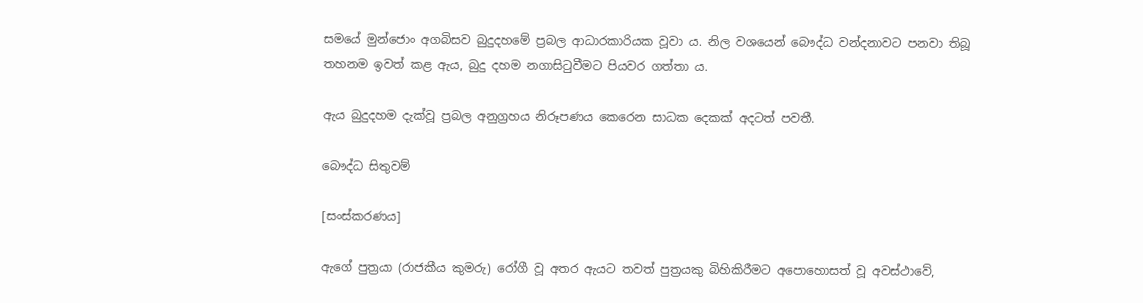සමයේ මුන්ජොං අගබිසව බුදුදහමේ ප්‍රබල ආධාරකාරියක වූවා ය. නිල වශයෙන් බෞද්ධ වන්දනාවට පනවා තිබූ තහනම ඉවත් කළ ඇය, බුදු දහම නගාසිටුවීමට පියවර ගත්තා ය.

ඇය බුදුදහම දැක්වූ ප්‍රබල අනුග්‍රහය නිරූපණය කෙරෙන සාධක දෙකක් අදටත් පවතී.

බෞද්ධ සිතුවම්

[සංස්කරණය]

ඇගේ පුත්‍රයා (රාජකීය කුමරු) රෝගී වූ අතර ඇයට තවත් පුත්‍රයකු බිහිකිරීමට අපොහොසත් වූ අවස්ථාවේ,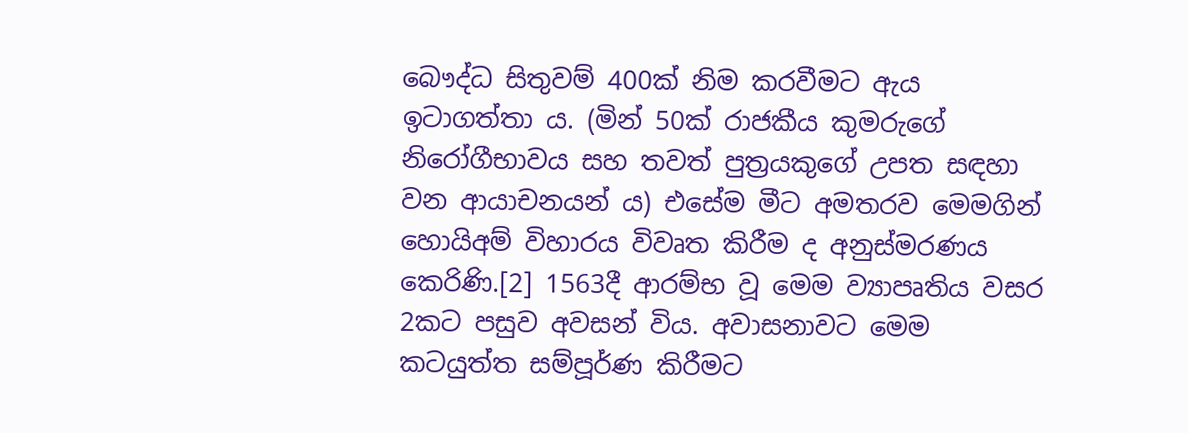බෞද්ධ සිතුවම් 400ක් නිම කරවීමට ඇය ඉටාගත්තා ය. (මින් 50ක් රාජකීය කුමරුගේ නිරෝගීභාවය සහ තවත් පුත්‍රයකුගේ උපත සඳහා වන ආයාචනයන් ය) එසේම මීට අමතරව ‍මෙමගින් හොයිඅම් විහාරය විවෘත කිරීම ද අනුස්මරණය කෙරිණි.[2] 1563දී ආරම්භ වූ මෙම ව්‍යාපෘතිය වසර 2කට පසුව අවසන් විය. අවාසනාවට මෙම කටයුත්ත සම්පූර්ණ කිරීමට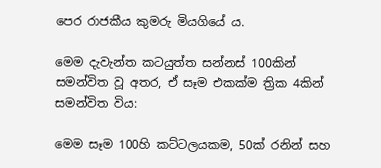පෙර රාජකීය කුමරු මියගියේ ය.

මෙම දැවැන්ත කටයුත්ත සන්නස් 100කින් සමන්විත වූ අතර, ඒ සෑම එකක්ම ත්‍රික 4කින් සමන්විත විය:

මෙම සෑම 100හි කට්ටලයකම, 50ක් රනින් සහ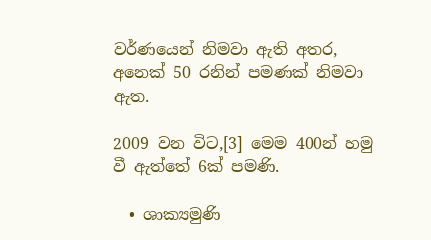වර්ණයෙන් නිමවා ඇති අතර, අනෙක් 50 රනින් පමණක් නිමවා ඇත.

2009 වන විට,[3] මෙම 400න් හමු වී ඇත්තේ 6ක් පමණි.

  • ශාක්‍යමුණි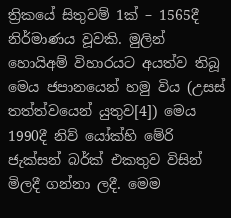ත්‍රිකයේ සිතුවම් 1ක් – 1565දී නිර්මාණය වූවකි. මුලින් හොයිඅම් විහාරයට අයත්ව තිබූ මෙය ජපානයෙන් හමු විය (උසස් තත්ත්වයෙන් යුතුව[4]) මෙය 1990දී නිව් යෝක්හි මේරි ජැක්සන් බර්ක් එකතුව විසින් මිලදී ගන්නා ලදී. මෙම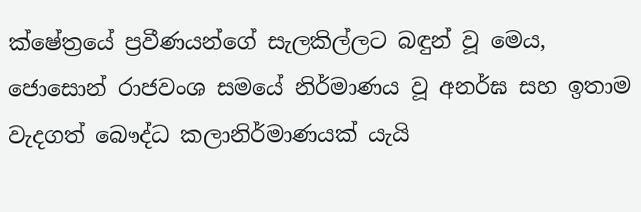ක්ෂේත්‍රයේ ප්‍රවීණයන්ගේ සැලකිල්ලට බඳුන් වූ මෙය, ජොසොන් රාජවංශ සමයේ නිර්මාණය වූ අනර්ඝ සහ ඉතාම වැදගත් බෞද්ධ කලානිර්මාණයක් යැයි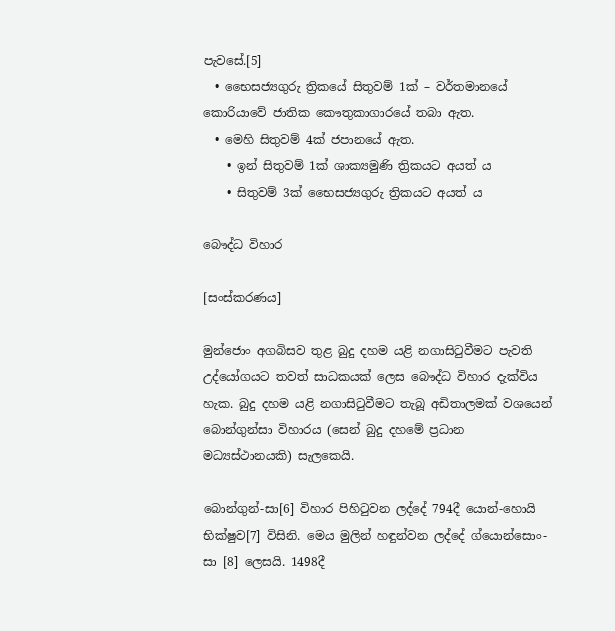පැවසේ.[5]
  • භෛසජ්‍යගුරු ත්‍රිකයේ සිතුවම් 1ක් – වර්තමානයේ කොරියාවේ ජාතික කෞතුකාගාරයේ තබා ඇත.
  • මෙහි සිතුවම් 4ක් ජපානයේ ඇත.
    • ඉන් සිතුවම් 1ක් ශාක්‍යමුණි ත්‍රිකයට අයත් ය
    • සිතුවම් 3ක් භෛසජ්‍යගුරු ත්‍රිකයට අයත් ය

බෞද්ධ විහාර

[සංස්කරණය]

මුන්ජොං අගබිසව තුළ බුදු දහම යළි නගාසිටුවීමට පැවති උද්යෝගයට තවත් සාධකයක් ලෙස බෞද්ධ විහාර දැක්විය හැක. බුදු දහම යළි නගාසිටුවීමට තැබූ අඩිතාලමක් වශයෙන් බොන්ගුන්සා විහාරය (සෙන් බුදු දහමේ ප්‍රධාන මධ්‍යස්ථානයකි) සැලකෙයි.

බොන්ගුන්-සා[6] විහාර පිහිටුවන ලද්දේ 794දී යොන්-හොයි භික්ෂුව[7] විසිනි. මෙය මුලින් හඳුන්වන ලද්දේ ග්යොන්සොං-සා [8] ලෙසයි. 1498දී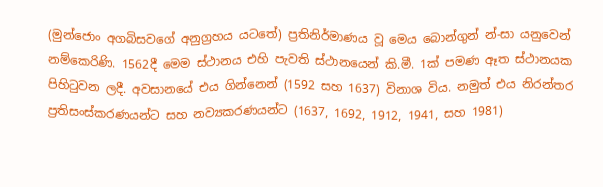(මුන්ජොං අගබිසවගේ අනුග්‍රහය යටතේ) ප්‍රතිනිර්මාණය වූ මෙය බොන්ගුන් න්-සා යනුවෙන් නම්කෙරිණි. 1562දී මෙම ස්ථානය එහි පැවති ස්ථානයෙන් කි.මී. 1ක් පමණ ඈත ස්ථානයක පිහිටුවන ලදී. අවසානයේ එය ගින්නෙන් (1592 සහ 1637) විනාශ විය. නමුත් එය නිරන්තර ප්‍රතිසංස්කරණයන්ට සහ නව්‍යකරණයන්ට (1637, 1692, 1912, 1941, සහ 1981)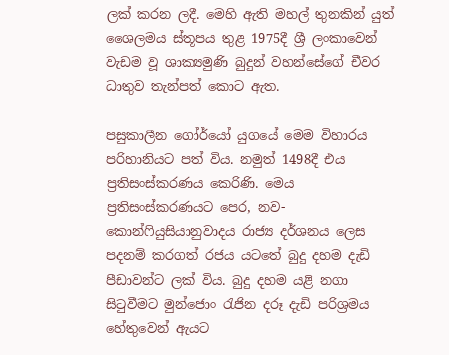ලක් කරන ලදී. මෙහි ඇති මහල් තුනකින් යුත් ශෛලමය ස්තූපය තුළ 1975දී ශ්‍රී ලංකාවෙන් වැඩම වූ ශාක්‍යමුණි බුදුන් වහන්සේගේ චීවර ධාතුව තැන්පත් කොට ඇත.

පසුකාලීන ගෝර්යෝ යුගයේ මෙම විහාරය පරිහානියට පත් විය. නමුත් 1498දී එය ප්‍රතිසංස්කරණය කෙරිණි. මෙය ප්‍රතිසංස්කරණයට පෙර, නව-කොන්ෆියුසියානුවාදය රාජ්‍ය දර්ශනය ලෙස පදනම් කරගත් රජය යටතේ බුදු දහම දැඩි පීඩාවන්ට ලක් විය. බුදු දහම යළි නගා සිටුවීමට මුන්ජොං රැජින දරූ දැඩි පරිශ්‍රමය හේතුවෙන් ඇයට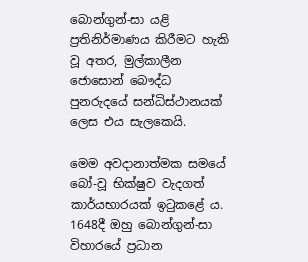බොන්ගුන්-සා යළි ප්‍රතිනිර්මාණය කිරීමට හැකි වූ අතර, මුල්කාලීන ජොසොන් බෞද්ධ පුනරුදයේ සන්ධිස්ථානයක් ලෙස එය සැලකෙයි.

මෙම අවදානාත්මක සමයේ බෝ-වූ භික්ෂුව වැදගත් කාර්යභාරයක් ඉටුකළේ ය. 1648දී ඔහු බොන්ගුන්-සා විහාරයේ ප්‍රධාන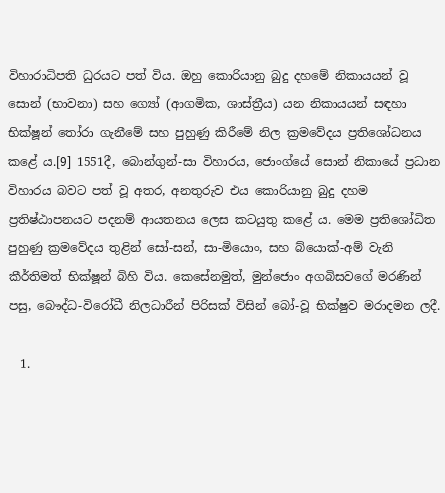විහාරාධිපති ධුරයට පත් විය. ඔහු කොරියානු බුදු දහමේ නිකායයන් වූ සොන් (භාවනා) සහ ග්‍යෝ (ආගමික, ශාස්ත්‍රීය) යන නිකායයන් සඳහා භික්ෂූන් තෝරා ගැනීමේ සහ පුහුණු කිරීමේ නිල ක්‍රමවේදය ප්‍රතිශෝධනය කළේ ය.[9] 1551දී, බොන්ගුන්-සා විහාරය, ජොංග්යේ සොන් නිකායේ ප්‍රධාන විහාරය බවට පත් වූ අතර, අනතුරුව එය කොරියානු බුදු දහම ප්‍රතිෂ්ඨාපනයට පදනම් ආයතනය ලෙස කටයුතු කළේ ය. මෙම ප්‍රතිශෝධිත පුහුණු ක්‍රමවේදය තුළින් සෝ-සන්, සා-මියොං, සහ බ්යොක්-අම් වැනි කීර්තිමත් භික්ෂූන් බිහි විය. කෙසේනමුත්, මුන්ජොං අගබිසවගේ මරණින් පසු, බෞද්ධ-විරෝධී නිලධාරීන් පිරිසක් විසින් බෝ-වූ භික්ෂුව මරාදමන ලදී.

  1.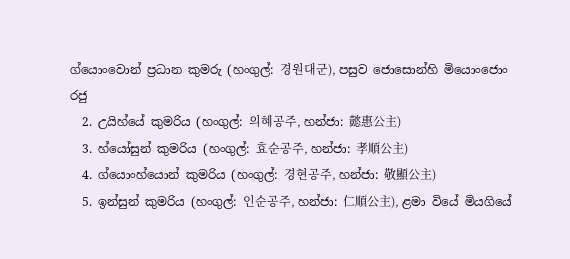ග්යොංවොන් ප්‍රධාන කුමරු (හංගුල්: 경원대군), පසුව ජොසොන්හි මියොංජොං රජු
  2. උයිහ්යේ කුමරිය (හංගුල්: 의혜공주, හන්ජා: 懿惠公主)
  3. හ්යෝසුන් කුමරිය (හංගුල්: 효순공주, හන්ජා: 孝順公主)
  4. ග්යොංහ්යොන් කුමරිය (හංගුල්: 경현공주, හන්ජා: 敬顯公主)
  5. ඉන්සුන් කුමරිය (හංගුල්: 인순공주, හන්ජා: 仁順公主), ළමා වියේ මියගියේ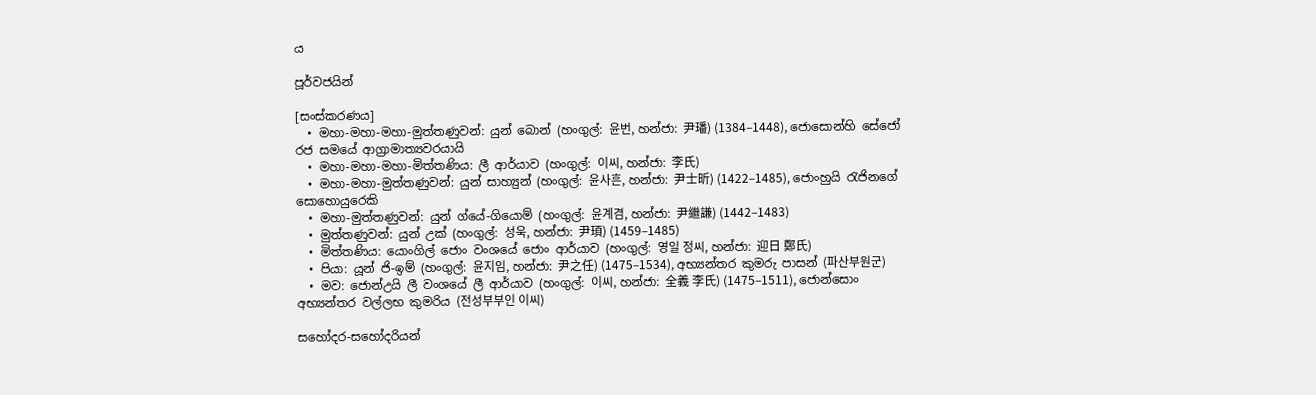ය

පූර්වජයින්

[සංස්කරණය]
  • මහා-මහා-මහා-මුත්තණුවන්: යුන් බොන් (හංගුල්: 윤번, හන්ජා: 尹璠) (1384–1448), ජොසොන්හි සේජෝ රජ සමයේ ආග්‍රාමාත්‍යවරයායි
  • මහා-මහා-මහා-මිත්තණිය: ලී ආර්යාව (හංගුල්: 이씨, හන්ජා: 李氏)
  • මහා-මහා-මුත්තණුවන්: යුන් සාහ්‍යුන් (හංගුල්: 윤사흔, හන්ජා: 尹士昕) (1422–1485), ජොංහුයි රැජිනගේ සොහොයුරෙකි
  • මහා-මුත්තණුවන්: යුන් ග්යේ-ගියොම් (හංගුල්: 윤계겸, හන්ජා: 尹繼謙) (1442–1483)
  • මුත්තණුවන්: යුන් උක් (හංගුල්: 성욱, හන්ජා: 尹頊) (1459–1485)
  • මිත්තණිය: යොංගිල් ජොං වංශයේ ජොං ආර්යාව (හංගුල්: 영일 정씨, හන්ජා: 迎日 鄭氏)
  • පියා: යූන් ජි-ඉම් (හංගුල්: 윤지임, හන්ජා: 尹之任) (1475–1534), අභ්‍යන්තර කුමරු පාසන් (파산부원군)
  • මව: ජොන්උයි ලී වංශයේ ලී ආර්යාව (හංගුල්: 이씨, හන්ජා: 全義 李氏) (1475–1511), ජොන්සොං අභ්‍යන්තර වල්ලභ කුමරිය (전성부부인 이씨)

සහෝදර-සහෝදරියන්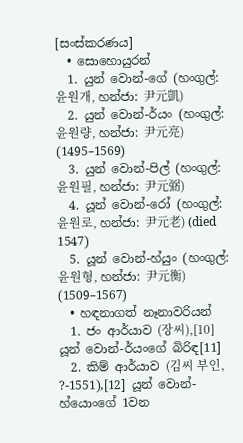[සංස්කරණය]
  • සොහොයුරන්
  1. යුන් වොන්-ගේ (හංගුල්: 윤원개, හන්ජා: 尹元凱)
  2. යුන් වොන්-ර්යං (හංගුල්: 윤원량, හන්ජා: 尹元亮) (1495–1569)
  3. යුන් වොන්-පිල් (හංගුල්: 윤원필, හන්ජා: 尹元弼)
  4. යූන් වොන්-රෝ (හංගුල්: 윤원로, හන්ජා: 尹元老) (died 1547)
  5. යූන් වොන්-හ්යුං (හංගුල්: 윤원형, හන්ජා: 尹元衡) (1509–1567)
  • හඳනාගත් නෑනාවරියන්
  1. ජං ආර්යාව (장씨),[10] යූන් වොන්-ර්යංගේ බිරිඳ[11]
  2. කිම් ආර්යාව (김씨 부인, ?-1551),[12] යූන් වොන්-හ්යොංගේ 1වන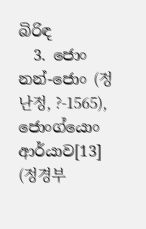බිරිඳ
  3. ජොං නන්-ජොං (정난정, ?-1565), ජොංග්යොං ආර්යාව[13] (정경부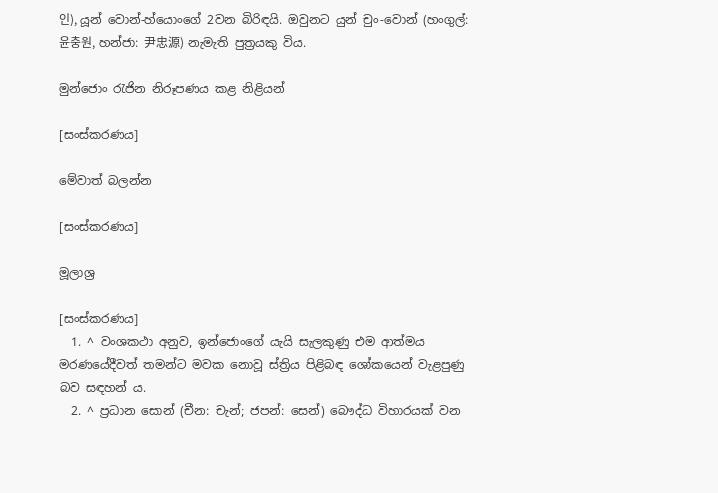인), යූන් වොන්-හ්යොංගේ 2වන බිරිඳයි. ඔවුනට යුන් චුං-වොන් (හංගුල්: 윤충원, හන්ජා: 尹忠源) නැමැති පුත්‍රයකු විය.

මුන්ජොං රැජින නිරූපණය කළ නිළියන්

[සංස්කරණය]

මේවාත් බලන්න

[සංස්කරණය]

මූලාශ්‍ර

[සංස්කරණය]
  1. ^ වංශකථා අනුව, ඉන්ජොංගේ යැයි සැලකුණු එම ආත්මය මරණයේදීවත් තමන්ට මවක නොවූ ස්ත්‍රිය පිළිබඳ ශෝකයෙන් වැළපුණු බව සඳහන් ය.
  2. ^ ප්‍රධාන සොන් (චීන: චැන්; ජපන්: සෙන්) බෞද්ධ විහාරයක් වන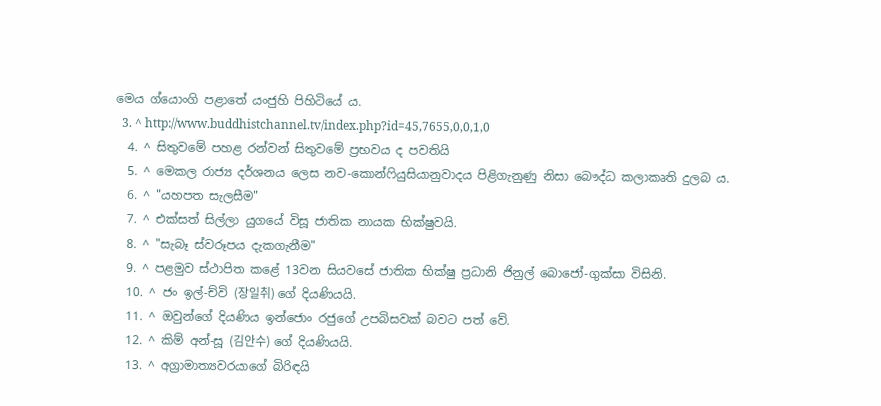මෙය ග්යොංගි පළාතේ යංජුහි පිහිටියේ ය.
  3. ^ http://www.buddhistchannel.tv/index.php?id=45,7655,0,0,1,0
  4. ^ සිතුවමේ පහළ රන්වන් සිතුවමේ ප්‍රභවය ද පවතියි
  5. ^ මෙකල රාජ්‍ය දර්ශනය ලෙස නව-කොන්ෆියුසියානුවාදය පිළිගැනුණු නිසා බෞද්ධ කලාකෘති දුලබ ය.
  6. ^ "යහපත සැලසීම"
  7. ^ එක්සත් සිල්ලා යුගයේ විසූ ජාතික නායක භික්ෂුවයි.
  8. ^ "සැබෑ ස්වරූපය දැකගැනීම"
  9. ^ පළමුව ස්ථාපිත කළේ 13වන සියවසේ ජාතික භික්ෂු ප්‍රධානි ජිනුල් බොජෝ-ගුක්සා විසිනි.
  10. ^ ජං ඉල්-ච්වි (장일취) ගේ දියණියයි.
  11. ^ ඔවුන්ගේ දියණිය ඉන්ජොං රජුගේ උපබිසවක් බවට පත් වේ.
  12. ^ කිම් අන්-සූ (김안수) ගේ දියණියයි.
  13. ^ අග්‍රාමාත්‍යවරයාගේ බිරිඳයි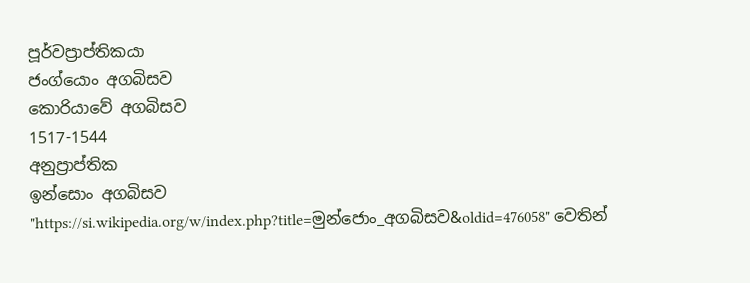පූර්වප්‍රාප්තිකයා
ජංග්යොං අගබිසව
කොරියාවේ අගබිසව
1517-1544
අනුප්‍රාප්තික
ඉන්සොං අගබිසව
"https://si.wikipedia.org/w/index.php?title=මුන්ජොං_අගබිසව&oldid=476058" වෙතින්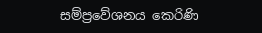සම්ප්‍රවේශනය කෙරිණි